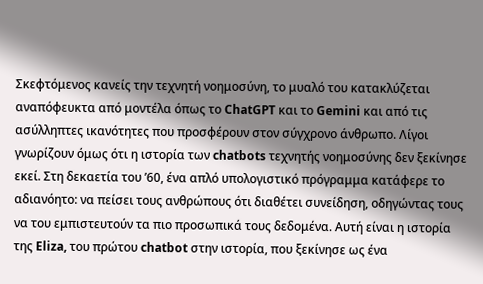Σκεφτόμενος κανείς την τεχνητή νοημοσύνη, το μυαλό του κατακλύζεται αναπόφευκτα από μοντέλα όπως το ChatGPT και το Gemini και από τις ασύλληπτες ικανότητες που προσφέρουν στον σύγχρονο άνθρωπο. Λίγοι γνωρίζουν όμως ότι η ιστορία των chatbots τεχνητής νοημοσύνης δεν ξεκίνησε εκεί. Στη δεκαετία του ’60, ένα απλό υπολογιστικό πρόγραμμα κατάφερε το αδιανόητο: να πείσει τους ανθρώπους ότι διαθέτει συνείδηση, οδηγώντας τους να του εμπιστευτούν τα πιο προσωπικά τους δεδομένα. Αυτή είναι η ιστορία της Eliza, του πρώτου chatbot στην ιστορία, που ξεκίνησε ως ένα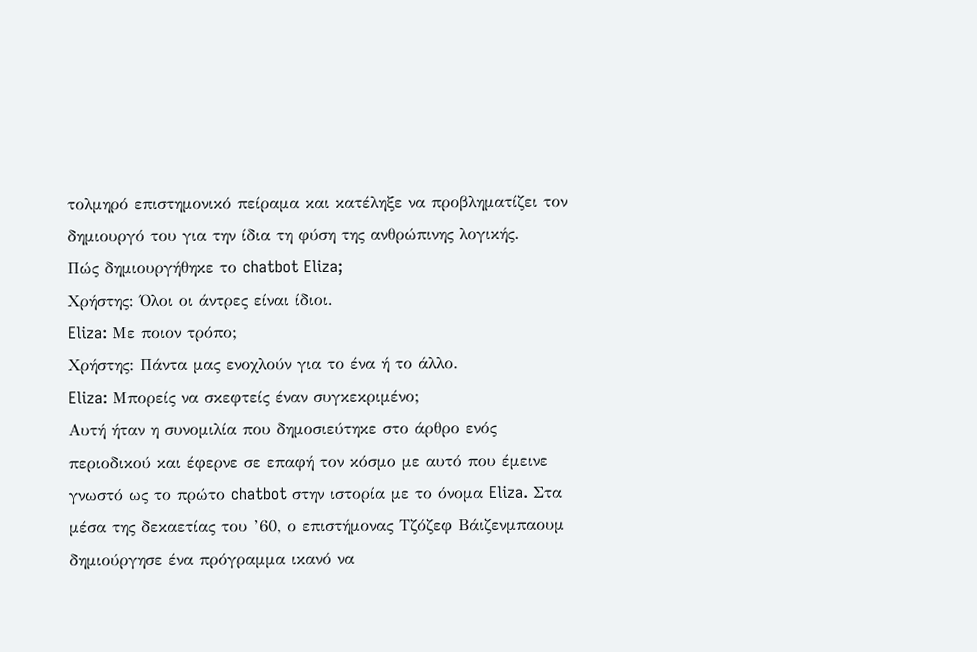τολμηρό επιστημονικό πείραμα και κατέληξε να προβληματίζει τον δημιουργό του για την ίδια τη φύση της ανθρώπινης λογικής.
Πώς δημιουργήθηκε το chatbot Eliza;
Χρήστης: Όλοι οι άντρες είναι ίδιοι.
Eliza: Με ποιον τρόπο;
Χρήστης: Πάντα μας ενοχλούν για το ένα ή το άλλο.
Eliza: Μπορείς να σκεφτείς έναν συγκεκριμένο;
Αυτή ήταν η συνομιλία που δημοσιεύτηκε στο άρθρο ενός περιοδικού και έφερνε σε επαφή τον κόσμο με αυτό που έμεινε γνωστό ως το πρώτο chatbot στην ιστορία με το όνομα Eliza. Στα μέσα της δεκαετίας του ’60, ο επιστήμονας Τζόζεφ Βάιζενμπαουμ δημιούργησε ένα πρόγραμμα ικανό να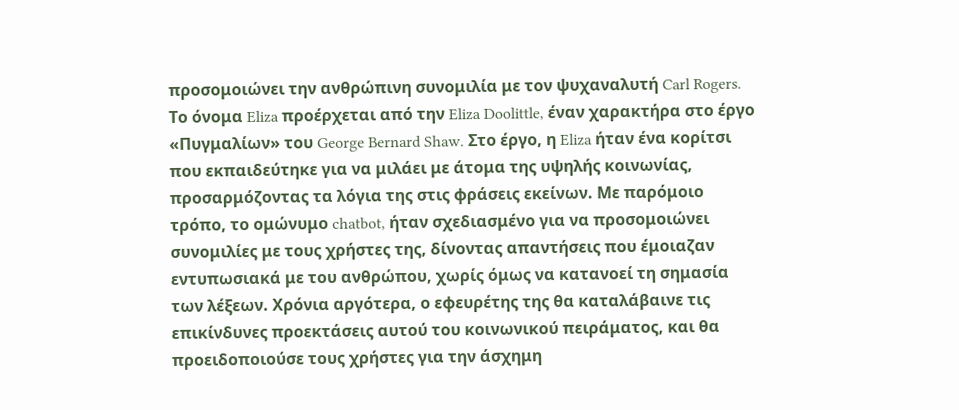προσομοιώνει την ανθρώπινη συνομιλία με τον ψυχαναλυτή Carl Rogers. Το όνομα Eliza προέρχεται από την Eliza Doolittle, έναν χαρακτήρα στο έργο «Πυγμαλίων» του George Bernard Shaw. Στο έργο, η Eliza ήταν ένα κορίτσι που εκπαιδεύτηκε για να μιλάει με άτομα της υψηλής κοινωνίας, προσαρμόζοντας τα λόγια της στις φράσεις εκείνων. Με παρόμοιο τρόπο, το ομώνυμο chatbot, ήταν σχεδιασμένο για να προσομοιώνει συνομιλίες με τους χρήστες της, δίνοντας απαντήσεις που έμοιαζαν εντυπωσιακά με του ανθρώπου, χωρίς όμως να κατανοεί τη σημασία των λέξεων. Χρόνια αργότερα, ο εφευρέτης της θα καταλάβαινε τις επικίνδυνες προεκτάσεις αυτού του κοινωνικού πειράματος, και θα προειδοποιούσε τους χρήστες για την άσχημη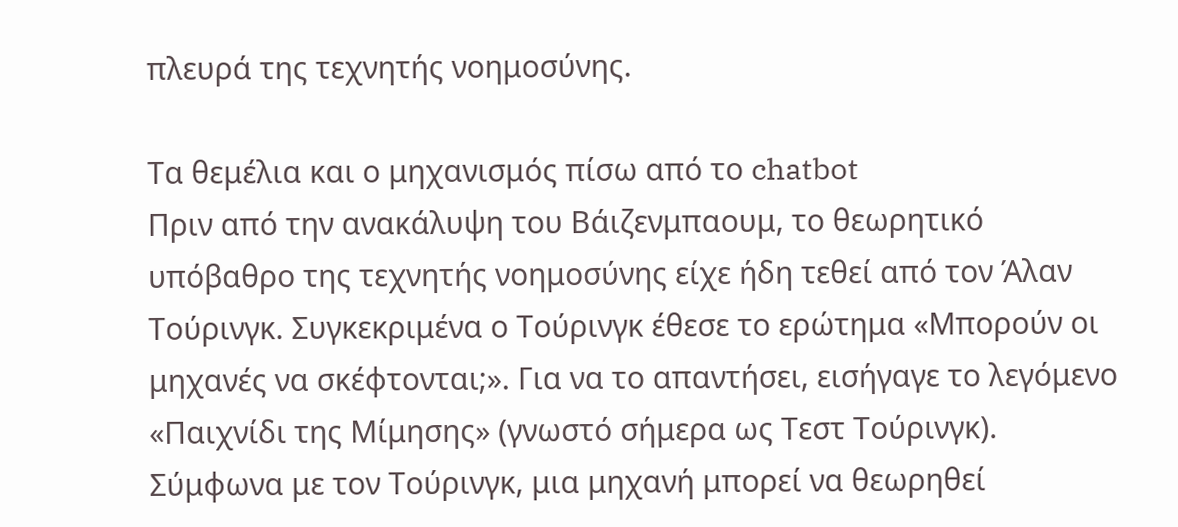πλευρά της τεχνητής νοημοσύνης.

Τα θεμέλια και ο μηχανισμός πίσω από το chatbot
Πριν από την ανακάλυψη του Βάιζενμπαουμ, το θεωρητικό υπόβαθρο της τεχνητής νοημοσύνης είχε ήδη τεθεί από τον Άλαν Τούρινγκ. Συγκεκριμένα ο Τούρινγκ έθεσε το ερώτημα «Μπορούν οι μηχανές να σκέφτονται;». Για να το απαντήσει, εισήγαγε το λεγόμενο «Παιχνίδι της Μίμησης» (γνωστό σήμερα ως Τεστ Τούρινγκ). Σύμφωνα με τον Τούρινγκ, μια μηχανή μπορεί να θεωρηθεί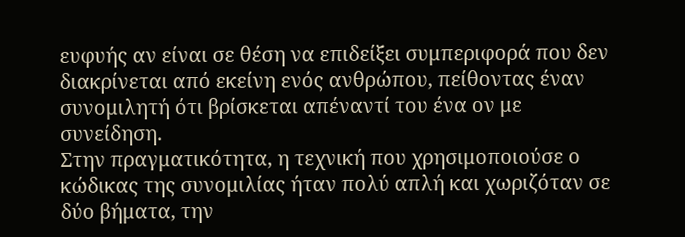ευφυής αν είναι σε θέση να επιδείξει συμπεριφορά που δεν διακρίνεται από εκείνη ενός ανθρώπου, πείθοντας έναν συνομιλητή ότι βρίσκεται απέναντί του ένα ον με συνείδηση.
Στην πραγματικότητα, η τεχνική που χρησιμοποιούσε ο κώδικας της συνομιλίας ήταν πολύ απλή και χωριζόταν σε δύο βήματα, την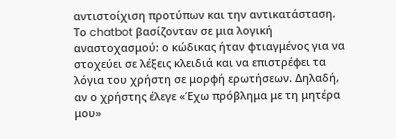αντιστοίχιση προτύπων και την αντικατάσταση. Το chatbot βασίζονταν σε μια λογική αναστοχασμού: ο κώδικας ήταν φτιαγμένος για να στοχεύει σε λέξεις κλειδιά και να επιστρέφει τα λόγια του χρήστη σε μορφή ερωτήσεων. Δηλαδή, αν ο χρήστης έλεγε «Έχω πρόβλημα με τη μητέρα μου»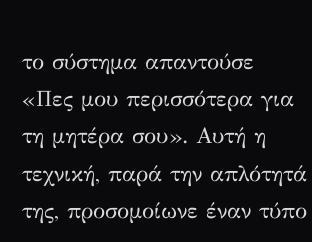το σύστημα απαντούσε «Πες μου περισσότερα για τη μητέρα σου». Αυτή η τεχνική, παρά την απλότητά της, προσομοίωνε έναν τύπο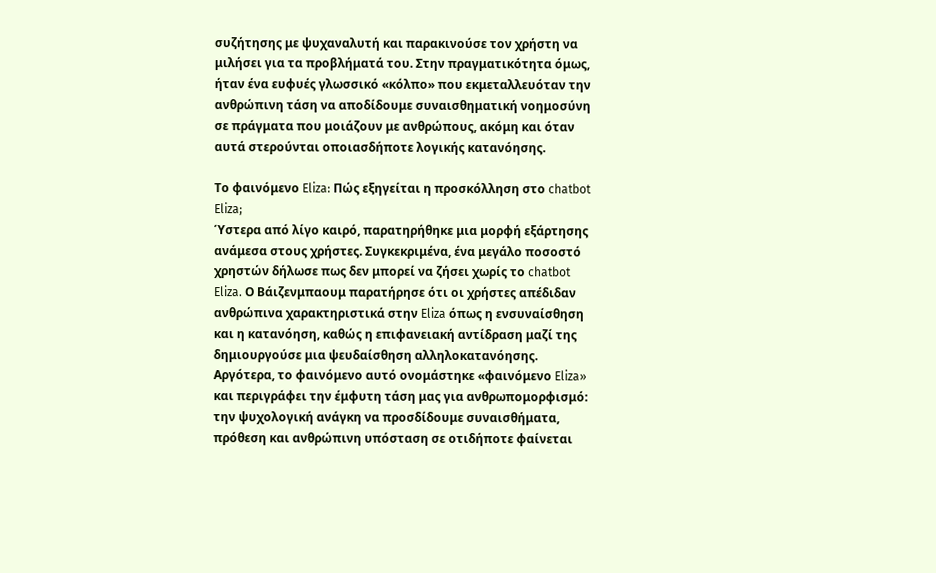συζήτησης με ψυχαναλυτή και παρακινούσε τον χρήστη να μιλήσει για τα προβλήματά του. Στην πραγματικότητα όμως, ήταν ένα ευφυές γλωσσικό «κόλπο» που εκμεταλλευόταν την ανθρώπινη τάση να αποδίδουμε συναισθηματική νοημοσύνη σε πράγματα που μοιάζουν με ανθρώπους, ακόμη και όταν αυτά στερούνται οποιασδήποτε λογικής κατανόησης.

Το φαινόμενο Eliza: Πώς εξηγείται η προσκόλληση στο chatbot Eliza;
Ύστερα από λίγο καιρό, παρατηρήθηκε μια μορφή εξάρτησης ανάμεσα στους χρήστες. Συγκεκριμένα, ένα μεγάλο ποσοστό χρηστών δήλωσε πως δεν μπορεί να ζήσει χωρίς το chatbot Eliza. Ο Βάιζενμπαουμ παρατήρησε ότι οι χρήστες απέδιδαν ανθρώπινα χαρακτηριστικά στην Eliza όπως η ενσυναίσθηση και η κατανόηση, καθώς η επιφανειακή αντίδραση μαζί της δημιουργούσε μια ψευδαίσθηση αλληλοκατανόησης. Αργότερα, το φαινόμενο αυτό ονομάστηκε «φαινόμενο Eliza» και περιγράφει την έμφυτη τάση μας για ανθρωπομορφισμό: την ψυχολογική ανάγκη να προσδίδουμε συναισθήματα, πρόθεση και ανθρώπινη υπόσταση σε οτιδήποτε φαίνεται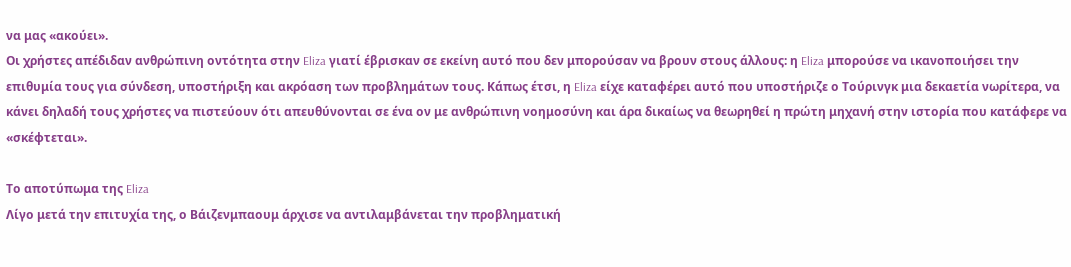να μας «ακούει».
Οι χρήστες απέδιδαν ανθρώπινη οντότητα στην Eliza γιατί έβρισκαν σε εκείνη αυτό που δεν μπορούσαν να βρουν στους άλλους: η Eliza μπορούσε να ικανοποιήσει την επιθυμία τους για σύνδεση, υποστήριξη και ακρόαση των προβλημάτων τους. Κάπως έτσι, η Eliza είχε καταφέρει αυτό που υποστήριζε ο Τούρινγκ μια δεκαετία νωρίτερα, να κάνει δηλαδή τους χρήστες να πιστεύουν ότι απευθύνονται σε ένα ον με ανθρώπινη νοημοσύνη και άρα δικαίως να θεωρηθεί η πρώτη μηχανή στην ιστορία που κατάφερε να «σκέφτεται».

Το αποτύπωμα της Eliza
Λίγο μετά την επιτυχία της, ο Βάιζενμπαουμ άρχισε να αντιλαμβάνεται την προβληματική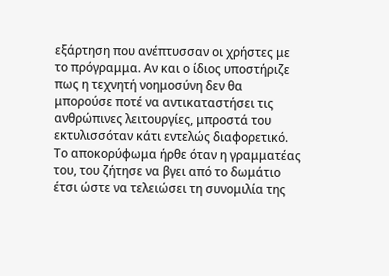εξάρτηση που ανέπτυσσαν οι χρήστες με το πρόγραμμα. Αν και ο ίδιος υποστήριζε πως η τεχνητή νοημοσύνη δεν θα μπορούσε ποτέ να αντικαταστήσει τις ανθρώπινες λειτουργίες, μπροστά του εκτυλισσόταν κάτι εντελώς διαφορετικό. Το αποκορύφωμα ήρθε όταν η γραμματέας του, του ζήτησε να βγει από το δωμάτιο έτσι ώστε να τελειώσει τη συνομιλία της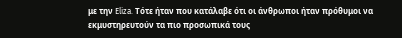με την Eliza. Τότε ήταν που κατάλαβε ότι οι άνθρωποι ήταν πρόθυμοι να εκμυστηρευτούν τα πιο προσωπικά τους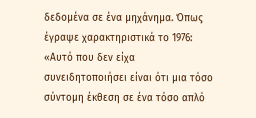δεδομένα σε ένα μηχάνημα. Όπως έγραψε χαρακτηριστικά το 1976: «Αυτό που δεν είχα συνειδητοποιήσει είναι ότι μια τόσο σύντομη έκθεση σε ένα τόσο απλό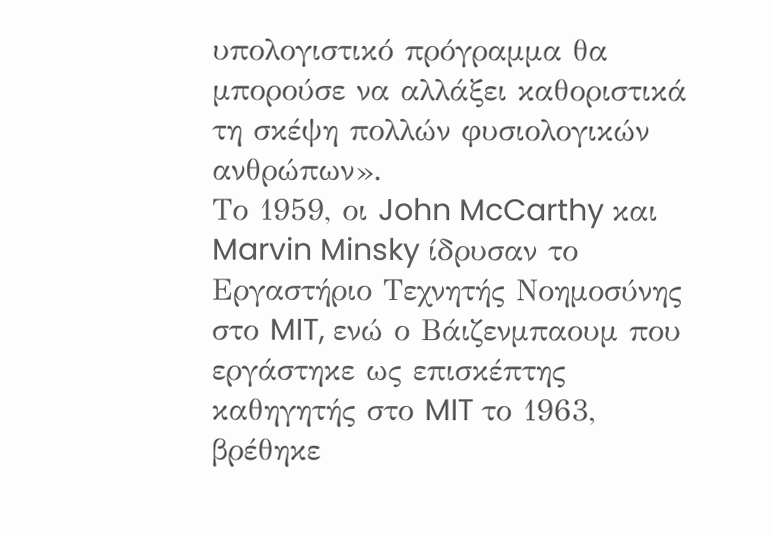υπολογιστικό πρόγραμμα θα μπορούσε να αλλάξει καθοριστικά τη σκέψη πολλών φυσιολογικών ανθρώπων».
Το 1959, οι John McCarthy και Marvin Minsky ίδρυσαν το Εργαστήριο Τεχνητής Νοημοσύνης στο MIT, ενώ ο Βάιζενμπαουμ που εργάστηκε ως επισκέπτης καθηγητής στο MIT το 1963, βρέθηκε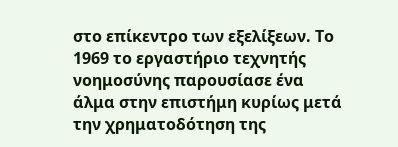στο επίκεντρο των εξελίξεων. Το 1969 το εργαστήριο τεχνητής νοημοσύνης παρουσίασε ένα άλμα στην επιστήμη κυρίως μετά την χρηματοδότηση της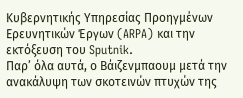Κυβερνητικής Υπηρεσίας Προηγμένων Ερευνητικών Έργων (ARPA) και την εκτόξευση του Sputnik.
Παρ’ όλα αυτά, ο Βάιζενμπαουμ μετά την ανακάλυψη των σκοτεινών πτυχών της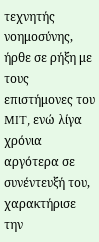τεχνητής νοημοσύνης, ήρθε σε ρήξη με τους επιστήμονες του MIT, ενώ λίγα χρόνια αργότερα σε συνέντευξή του, χαρακτήρισε την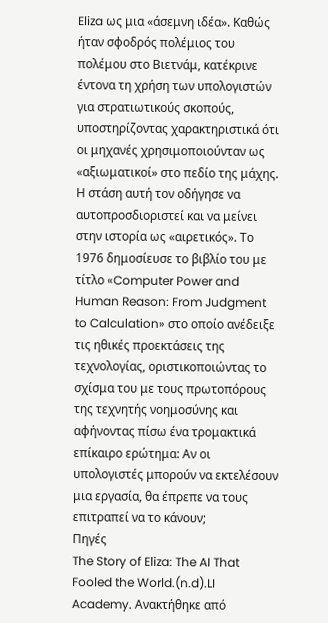Eliza ως μια «άσεμνη ιδέα». Καθώς ήταν σφοδρός πολέμιος του πολέμου στο Βιετνάμ, κατέκρινε έντονα τη χρήση των υπολογιστών για στρατιωτικούς σκοπούς, υποστηρίζοντας χαρακτηριστικά ότι οι μηχανές χρησιμοποιούνταν ως «αξιωματικοί» στο πεδίο της μάχης. Η στάση αυτή τον οδήγησε να αυτοπροσδιοριστεί και να μείνει στην ιστορία ως «αιρετικός». Το 1976 δημοσίευσε το βιβλίο του με τίτλο «Computer Power and Human Reason: From Judgment to Calculation» στο οποίο ανέδειξε τις ηθικές προεκτάσεις της τεχνολογίας, οριστικοποιώντας το σχίσμα του με τους πρωτοπόρους της τεχνητής νοημοσύνης και αφήνοντας πίσω ένα τρομακτικά επίκαιρο ερώτημα: Αν οι υπολογιστές μπορούν να εκτελέσουν μια εργασία, θα έπρεπε να τους επιτραπεί να το κάνουν;
Πηγές
The Story of Eliza: The AI That Fooled the World.(n.d).LI Academy. Ανακτήθηκε από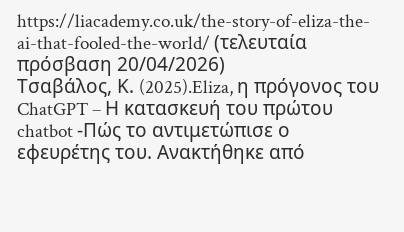https://liacademy.co.uk/the-story-of-eliza-the-ai-that-fooled-the-world/ (τελευταία πρόσβαση 20/04/2026)
Τσαβάλος, Κ. (2025).Eliza, η πρόγονος του ChatGPT – Η κατασκευή του πρώτου chatbot -Πώς το αντιμετώπισε ο εφευρέτης του. Ανακτήθηκε από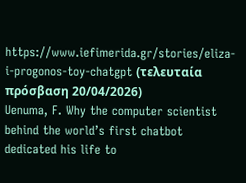https://www.iefimerida.gr/stories/eliza-i-progonos-toy-chatgpt (τελευταία πρόσβαση 20/04/2026)
Uenuma, F. Why the computer scientist behind the world’s first chatbot dedicated his life to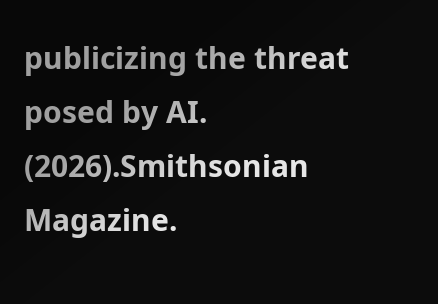publicizing the threat posed by AI. (2026).Smithsonian Magazine.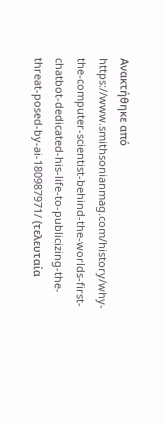Ανακτήθηκε από https://www.smithsonianmag.com/history/why-the-computer-scientist-behind-the-worlds-first-chatbot-dedicated-his-life-to-publicizing-the-threat-posed-by-ai-180987971/ (τελευταία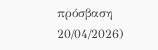πρόσβαση 20/04/2026)